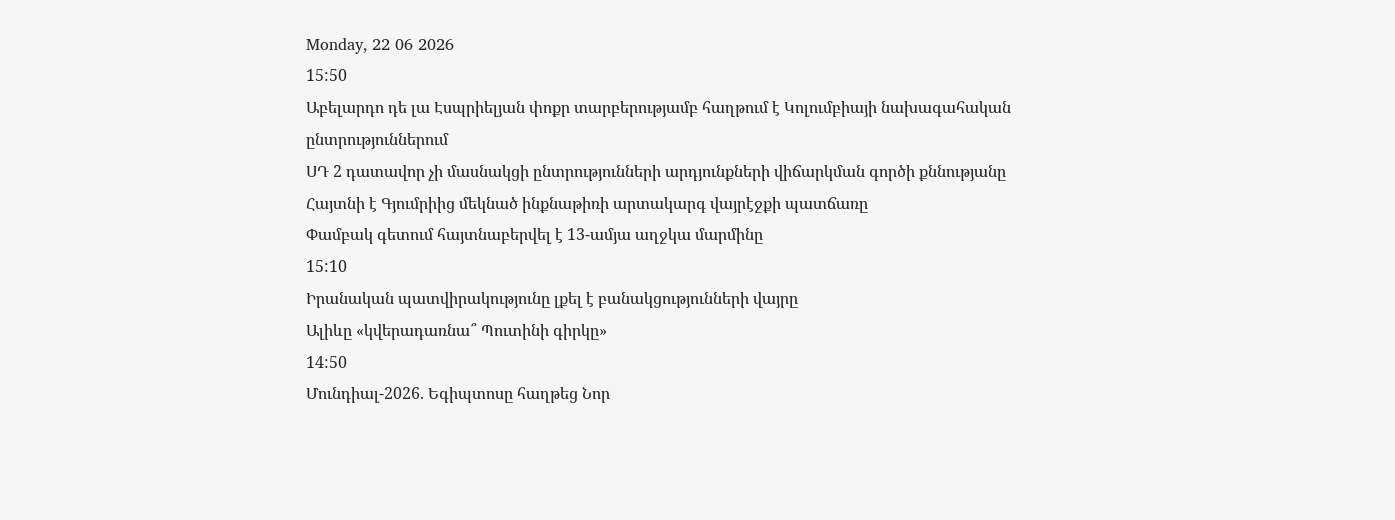Monday, 22 06 2026
15:50
Աբելարդո դե լա Էսպրիելյան փոքր տարբերությամբ հաղթում է Կոլումբիայի նախագահական ընտրություններում
ՍԴ 2 դատավոր չի մասնակցի ընտրությունների արդյունքների վիճարկման գործի քննությանը
Հայտնի է Գյումրիից մեկնած ինքնաթիռի արտակարգ վայրէջքի պատճառը
Փամբակ գետում հայտնաբերվել է 13-ամյա աղջկա մարմինը
15:10
Իրանական պատվիրակությունը լքել է բանակցությունների վայրը
Ալիևը «կվերադառնա՞ Պուտինի գիրկը»
14:50
Մունդիալ-2026. Եգիպտոսը հաղթեց Նոր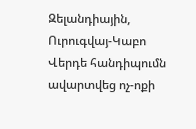Զելանդիային, Ուրուգվայ-Կաբո Վերդե հանդիպումն ավարտվեց ոչ-ոքի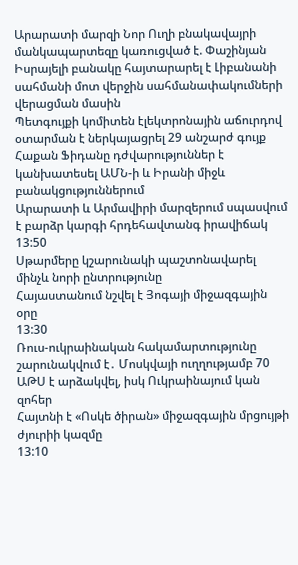Արարատի մարզի Նոր Ուղի բնակավայրի մանկապարտեզը կառուցված է. Փաշինյան
Իսրայելի բանակը հայտարարել է Լիբանանի սահմանի մոտ վերջին սահմանափակումների վերացման մասին
Պետգույքի կոմիտեն էլեկտրոնային աճուրդով օտարման է ներկայացրել 29 անշարժ գույք
Հաքան Ֆիդանը դժվարություններ է կանխատեսել ԱՄՆ-ի և Իրանի միջև բանակցություններում
Արարատի և Արմավիրի մարզերում սպասվում է բարձր կարգի հրդեհավտանգ իրավիճակ
13:50
Սթարմերը կշարունակի պաշտոնավարել մինչև նորի ընտրությունը
Հայաստանում նշվել է Յոգայի միջազգային օրը
13:30
Ռուս-ուկրաինական հակամարտությունը շարունակվում է․ Մոսկվայի ուղղությամբ 70 ԱԹՍ է արձակվել, իսկ Ուկրաինայում կան զոհեր
Հայտնի է «Ոսկե ծիրան» միջազգային մրցույթի ժյուրիի կազմը
13:10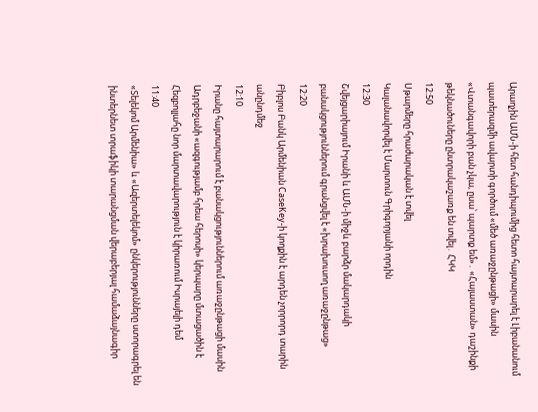Արաղչին ԱՄՆ-ի հետ հանդիպումից հետո հայտարարել է Լիբանանում պատերազմի ավարտի գործում «մեծ առաջընթացի» մասին
«Վտանգավորի բան չկա, ըսա՝ պարտք եմ»․ «Հայաստան» դաշինքի թեկնածուները ընտրակաշառք են տվել․ ՀԿԿ
12:50
Սթարմերը հրաժարական է տվել
Կալանավորվել է Մարտուն Գրիգորյանի որդին
12:30
Շվեյցարիայում Իրանի և ԱՄՆ-ի միջև բարձր մակարդակի բանակցություններում գրանցվել է «խրախուսող առաջընթաց»
12:20
Բիբլոս Բանկ Արմենիան CaseKey-ի կողքին է արդեն չորրորդ տարին անընդմեջ
12:10
Իրանը հայտարարում է բանակցություններում առաջընթացի մասին
Ադրբեջանի «ազգությամբ հրեա հերոսի» կերպարը մտացածին է
Հեզբոլլահը նոր մարտավարություն է կիրառում Իսրայելի դեմ
11:40
«Տելեկոմ Արմենիա» և «Ազերտելեկոմ» ընկերությունները ստորագրել են ինտերնետ տրաֆիկի տարանցման վերաբերյալ համաձայնագիր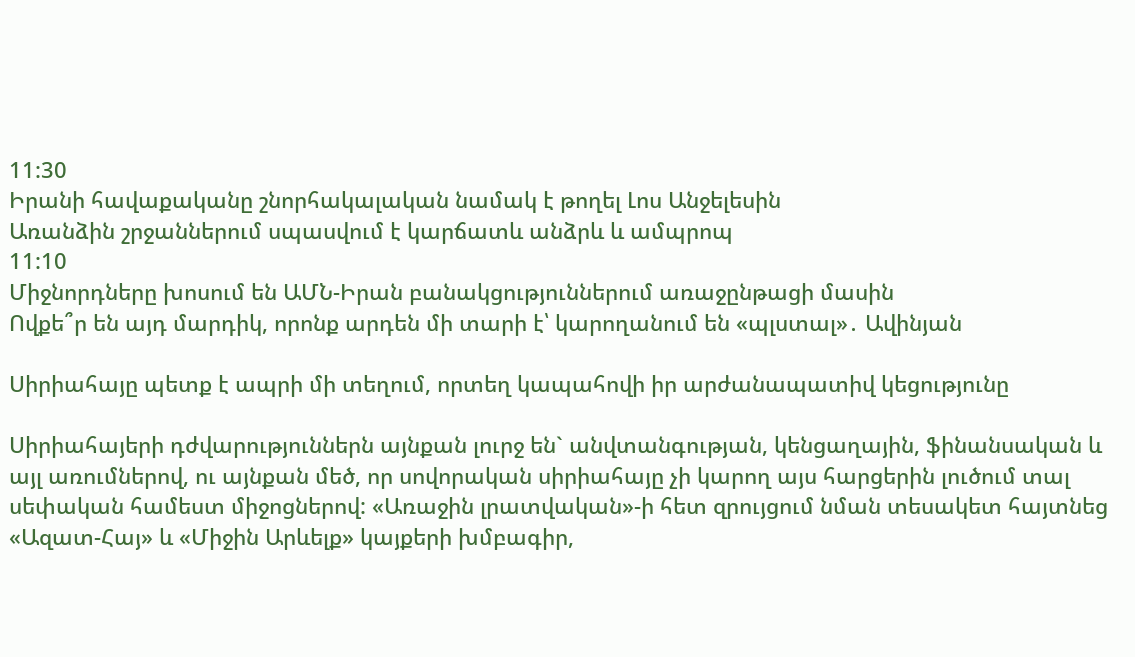11:30
Իրանի հավաքականը շնորհակալական նամակ է թողել Լոս Անջելեսին
Առանձին շրջաններում սպասվում է կարճատև անձրև և ամպրոպ
11:10
Միջնորդները խոսում են ԱՄՆ-Իրան բանակցություններում առաջընթացի մասին
Ովքե՞ր են այդ մարդիկ, որոնք արդեն մի տարի է՝ կարողանում են «պլստալ»․ Ավինյան

Սիրիահայը պետք է ապրի մի տեղում, որտեղ կապահովի իր արժանապատիվ կեցությունը

Սիրիահայերի դժվարություններն այնքան լուրջ են` անվտանգության, կենցաղային, ֆինանսական և այլ առումներով, ու այնքան մեծ, որ սովորական սիրիահայը չի կարող այս հարցերին լուծում տալ սեփական համեստ միջոցներով: «Առաջին լրատվական»-ի հետ զրույցում նման տեսակետ հայտնեց «Ազատ-Հայ» և «Միջին Արևելք» կայքերի խմբագիր,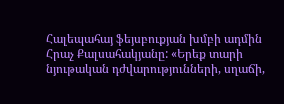Հալեպահայ ֆեյսբուքյան խմբի ադմին Հրաչ Քալսահակյանը: «Երեք տարի նյութական դժվարությունների, սղաճի,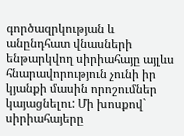գործազրկության և անընդհատ վնասների ենթարկվող սիրիահայը այլևս հնարավորություն չունի իր կյանքի մասին որոշումներ կայացնելու: Մի խոսքով` սիրիահայերը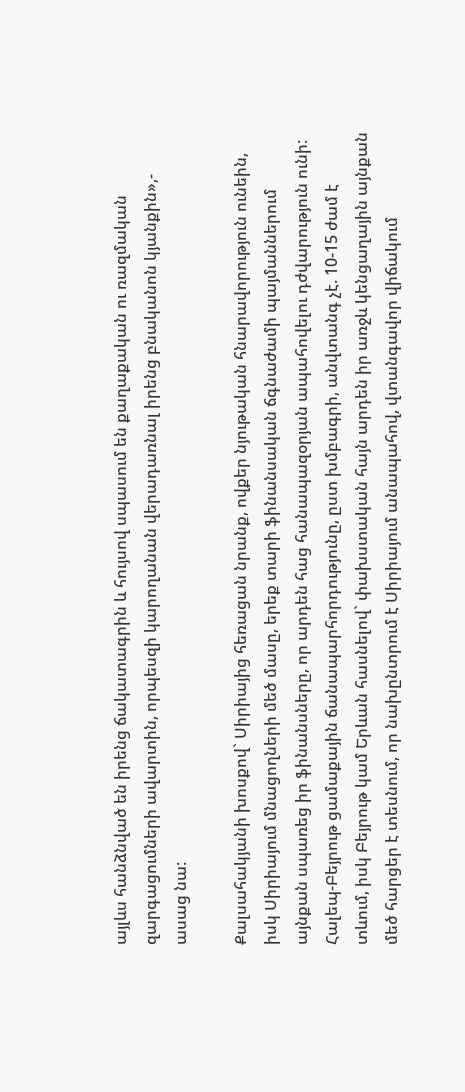այլևս հանձնված են իրենց ճակատագրին և հույսով սպասում են քաղաքական ու ռազմական զարգացումների ավարտին, որպեսզի կարողանան վերադառնալ իրենց բնականոն կյանքին»,- ասաց նա:

Քալսահակյանի խոսքով` Սիրիայից հեռացան նրանք, ովքեր նյութական հնարավորություն ունեին, իսկ Սիրիայում մնացողների մեծ մասը, երեք տարի ֆինանսական ճգնաժամի պայմաններում այնքան սպառեց իր ֆինանսները, որ արդեն հաց հանապազօրյան ապահովելու դժվարություն ունի: Հալեպ-Բեյրութ ցամաքային ճանապարհորդությունը, ըստ խմբագրի, անվտանգ չէ. 10-15 ժամ է տևում, իսկ Բեյրութ կամ Երևան հասնելով` փախստական հայն արդեն իր առջև կենցաղային այնքան մեծ հարցեր է տեսնում, որ նախընտրում է Սիրիայում անապահով, վտանգավոր վիճակում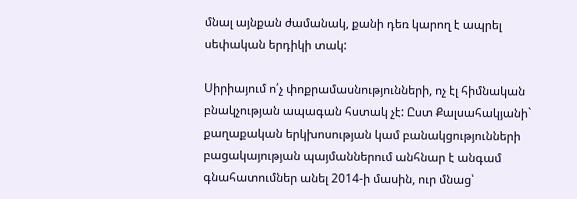մնալ այնքան ժամանակ, քանի դեռ կարող է ապրել սեփական երդիկի տակ:

Սիրիայում ո՛չ փոքրամասնությունների, ոչ էլ հիմնական բնակչության ապագան հստակ չէ: Ըստ Քալսահակյանի` քաղաքական երկխոսության կամ բանակցությունների բացակայության պայմաններում անհնար է անգամ գնահատումներ անել 2014-ի մասին, ուր մնաց՝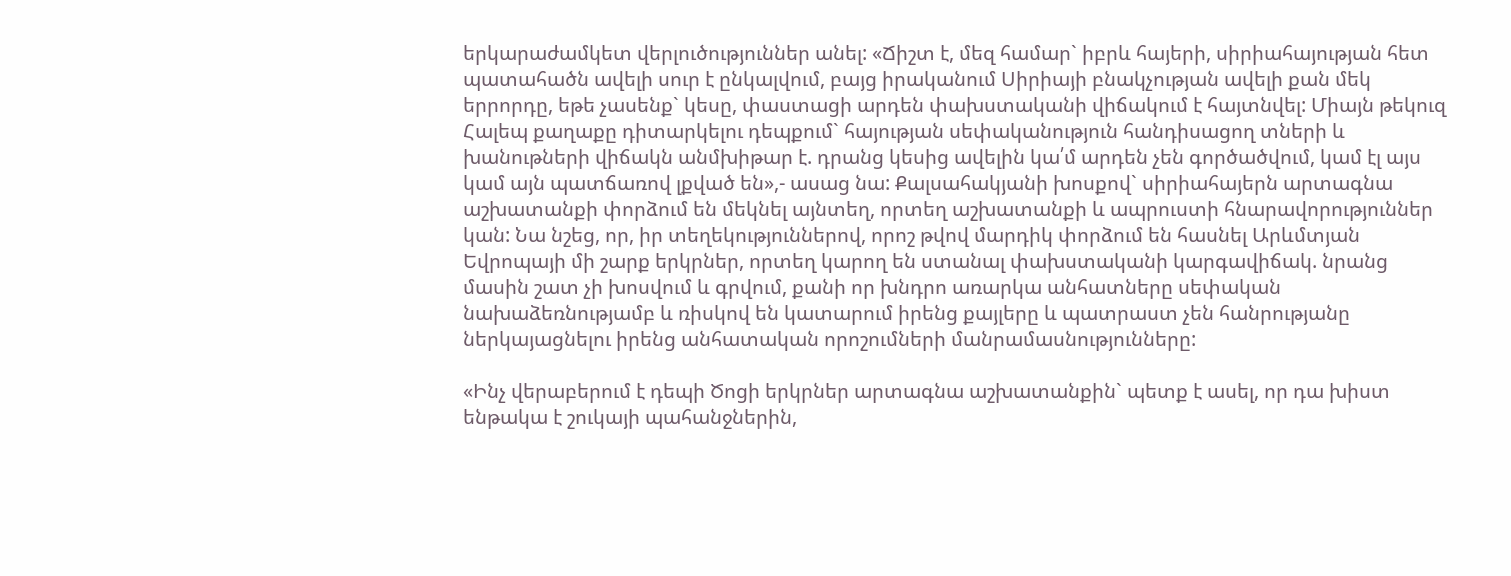երկարաժամկետ վերլուծություններ անել: «Ճիշտ է, մեզ համար` իբրև հայերի, սիրիահայության հետ պատահածն ավելի սուր է ընկալվում, բայց իրականում Սիրիայի բնակչության ավելի քան մեկ երրորդը, եթե չասենք` կեսը, փաստացի արդեն փախստականի վիճակում է հայտնվել: Միայն թեկուզ Հալեպ քաղաքը դիտարկելու դեպքում` հայության սեփականություն հանդիսացող տների և խանութների վիճակն անմխիթար է. դրանց կեսից ավելին կա՛մ արդեն չեն գործածվում, կամ էլ այս կամ այն պատճառով լքված են»,- ասաց նա: Քալսահակյանի խոսքով` սիրիահայերն արտագնա աշխատանքի փորձում են մեկնել այնտեղ, որտեղ աշխատանքի և ապրուստի հնարավորություններ կան: Նա նշեց, որ, իր տեղեկություններով, որոշ թվով մարդիկ փորձում են հասնել Արևմտյան Եվրոպայի մի շարք երկրներ, որտեղ կարող են ստանալ փախստականի կարգավիճակ. նրանց մասին շատ չի խոսվում և գրվում, քանի որ խնդրո առարկա անհատները սեփական նախաձեռնությամբ և ռիսկով են կատարում իրենց քայլերը և պատրաստ չեն հանրությանը ներկայացնելու իրենց անհատական որոշումների մանրամասնությունները:

«Ինչ վերաբերում է դեպի Ծոցի երկրներ արտագնա աշխատանքին` պետք է ասել, որ դա խիստ ենթակա է շուկայի պահանջներին,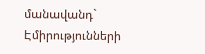մանավանդ` Էմիրությունների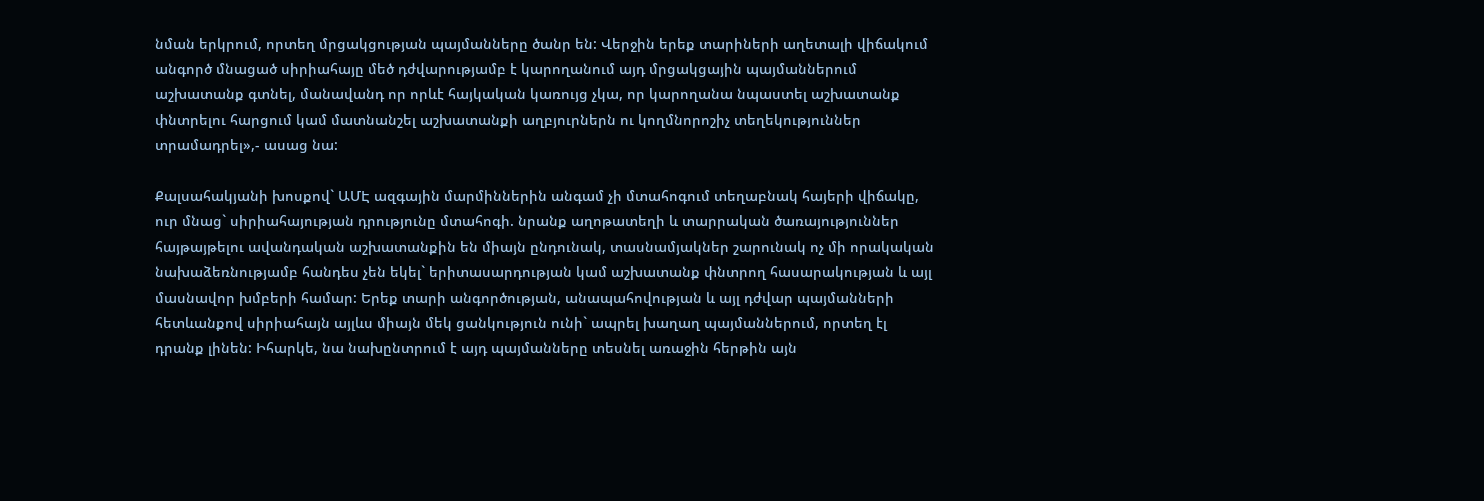նման երկրում, որտեղ մրցակցության պայմանները ծանր են: Վերջին երեք տարիների աղետալի վիճակում անգործ մնացած սիրիահայը մեծ դժվարությամբ է կարողանում այդ մրցակցային պայմաններում աշխատանք գտնել, մանավանդ որ որևէ հայկական կառույց չկա, որ կարողանա նպաստել աշխատանք փնտրելու հարցում կամ մատնանշել աշխատանքի աղբյուրներն ու կողմնորոշիչ տեղեկություններ տրամադրել»,- ասաց նա:

Քալսահակյանի խոսքով` ԱՄԷ ազգային մարմիններին անգամ չի մտահոգում տեղաբնակ հայերի վիճակը, ուր մնաց` սիրիահայության դրությունը մտահոգի. նրանք աղոթատեղի և տարրական ծառայություններ հայթայթելու ավանդական աշխատանքին են միայն ընդունակ, տասնամյակներ շարունակ ոչ մի որակական նախաձեռնությամբ հանդես չեն եկել` երիտասարդության կամ աշխատանք փնտրող հասարակության և այլ մասնավոր խմբերի համար: Երեք տարի անգործության, անապահովության և այլ դժվար պայմանների հետևանքով սիրիահայն այլևս միայն մեկ ցանկություն ունի` ապրել խաղաղ պայմաններում, որտեղ էլ դրանք լինեն: Իհարկե, նա նախընտրում է այդ պայմանները տեսնել առաջին հերթին այն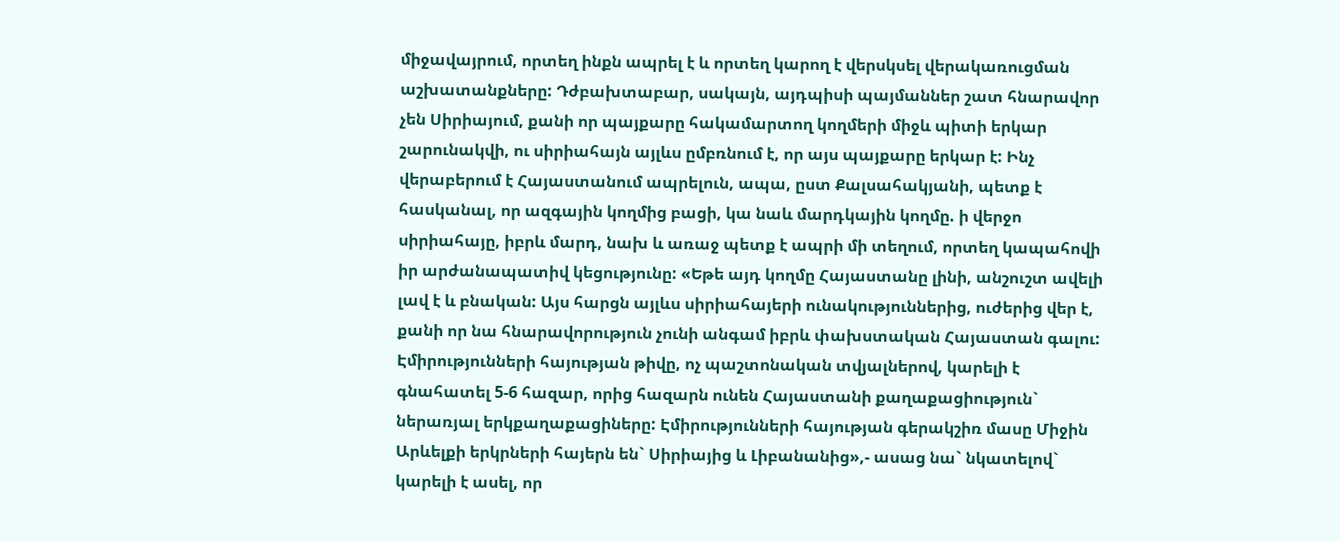միջավայրում, որտեղ ինքն ապրել է և որտեղ կարող է վերսկսել վերակառուցման աշխատանքները: Դժբախտաբար, սակայն, այդպիսի պայմաններ շատ հնարավոր չեն Սիրիայում, քանի որ պայքարը հակամարտող կողմերի միջև պիտի երկար շարունակվի, ու սիրիահայն այլևս ըմբռնում է, որ այս պայքարը երկար է: Ինչ վերաբերում է Հայաստանում ապրելուն, ապա, ըստ Քալսահակյանի, պետք է հասկանալ, որ ազգային կողմից բացի, կա նաև մարդկային կողմը. ի վերջո սիրիահայը, իբրև մարդ, նախ և առաջ պետք է ապրի մի տեղում, որտեղ կապահովի իր արժանապատիվ կեցությունը: «Եթե այդ կողմը Հայաստանը լինի, անշուշտ ավելի լավ է և բնական: Այս հարցն այլևս սիրիահայերի ունակություններից, ուժերից վեր է, քանի որ նա հնարավորություն չունի անգամ իբրև փախստական Հայաստան գալու: Էմիրությունների հայության թիվը, ոչ պաշտոնական տվյալներով, կարելի է գնահատել 5-6 հազար, որից հազարն ունեն Հայաստանի քաղաքացիություն` ներառյալ երկքաղաքացիները: Էմիրությունների հայության գերակշիռ մասը Միջին Արևելքի երկրների հայերն են` Սիրիայից և Լիբանանից»,- ասաց նա` նկատելով` կարելի է ասել, որ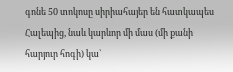գոնե 50 տոկոսը սիրիահայեր են հատկապես Հալեպից, նաև կարևոր մի մաս (մի քանի հարյուր հոգի) կա`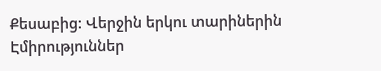Քեսաբից: Վերջին երկու տարիներին Էմիրություններ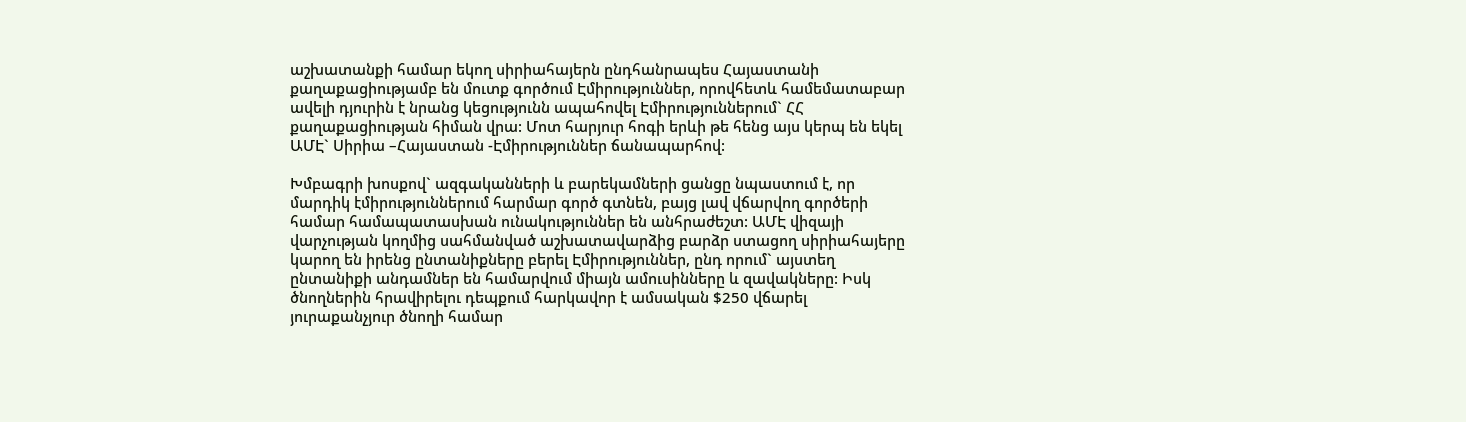աշխատանքի համար եկող սիրիահայերն ընդհանրապես Հայաստանի քաղաքացիությամբ են մուտք գործում Էմիրություններ, որովհետև համեմատաբար ավելի դյուրին է նրանց կեցությունն ապահովել Էմիրություններում` ՀՀ քաղաքացիության հիման վրա: Մոտ հարյուր հոգի երևի թե հենց այս կերպ են եկել ԱՄԷ` Սիրիա –Հայաստան -Էմիրություններ ճանապարհով:

Խմբագրի խոսքով` ազգականների և բարեկամների ցանցը նպաստում է, որ մարդիկ էմիրություններում հարմար գործ գտնեն, բայց լավ վճարվող գործերի համար համապատասխան ունակություններ են անհրաժեշտ: ԱՄԷ վիզայի վարչության կողմից սահմանված աշխատավարձից բարձր ստացող սիրիահայերը կարող են իրենց ընտանիքները բերել Էմիրություններ, ընդ որում` այստեղ ընտանիքի անդամներ են համարվում միայն ամուսինները և զավակները: Իսկ ծնողներին հրավիրելու դեպքում հարկավոր է ամսական $250 վճարել յուրաքանչյուր ծնողի համար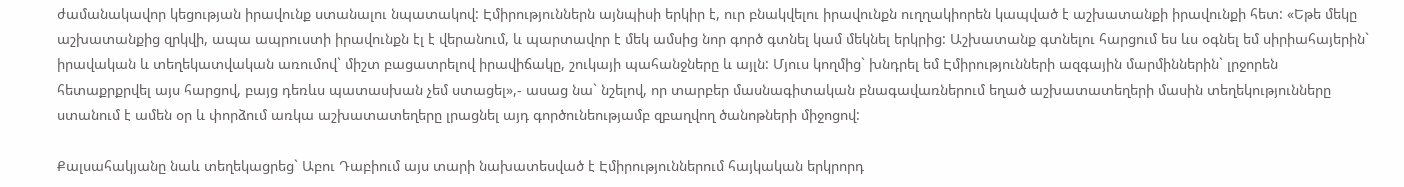ժամանակավոր կեցության իրավունք ստանալու նպատակով: Էմիրություններն այնպիսի երկիր է, ուր բնակվելու իրավունքն ուղղակիորեն կապված է աշխատանքի իրավունքի հետ: «Եթե մեկը աշխատանքից զրկվի, ապա ապրուստի իրավունքն էլ է վերանում, և պարտավոր է մեկ ամսից նոր գործ գտնել կամ մեկնել երկրից: Աշխատանք գտնելու հարցում ես ևս օգնել եմ սիրիահայերին` իրավական և տեղեկատվական առումով` միշտ բացատրելով իրավիճակը, շուկայի պահանջները և այլն: Մյուս կողմից` խնդրել եմ Էմիրությունների ազգային մարմիններին` լրջորեն հետաքրքրվել այս հարցով, բայց դեռևս պատասխան չեմ ստացել»,- ասաց նա` նշելով, որ տարբեր մասնագիտական բնագավառներում եղած աշխատատեղերի մասին տեղեկությունները ստանում է ամեն օր և փորձում առկա աշխատատեղերը լրացնել այդ գործունեությամբ զբաղվող ծանոթների միջոցով:

Քալսահակյանը նաև տեղեկացրեց` Աբու Դաբիում այս տարի նախատեսված է Էմիրություններում հայկական երկրորդ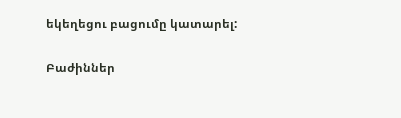եկեղեցու բացումը կատարել:

Բաժիններ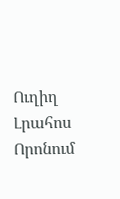Ուղիղ
Լրահոս
Որոնում